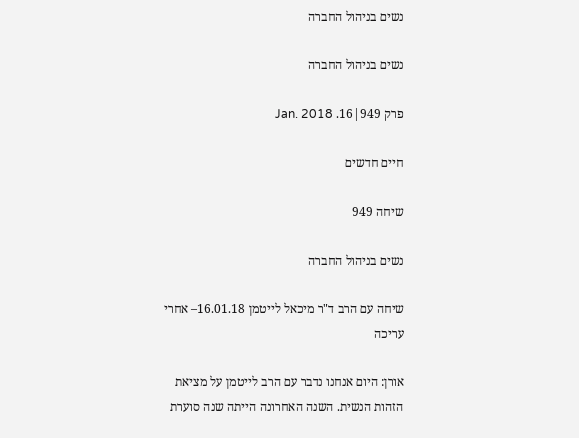נשים בניהול החברה

נשים בניהול החברה

פרק 949|16. Jan. 2018

חיים חדשים

שיחה 949

נשים בניהול החברה

שיחה עם הרב ד"ר מיכאל לייטמן 16.01.18– אחרי עריכה

אורן: היום אנחנו נדבר עם הרב לייטמן על מציאת הזהות הנשית. השנה האחרונה הייתה שנה סוערת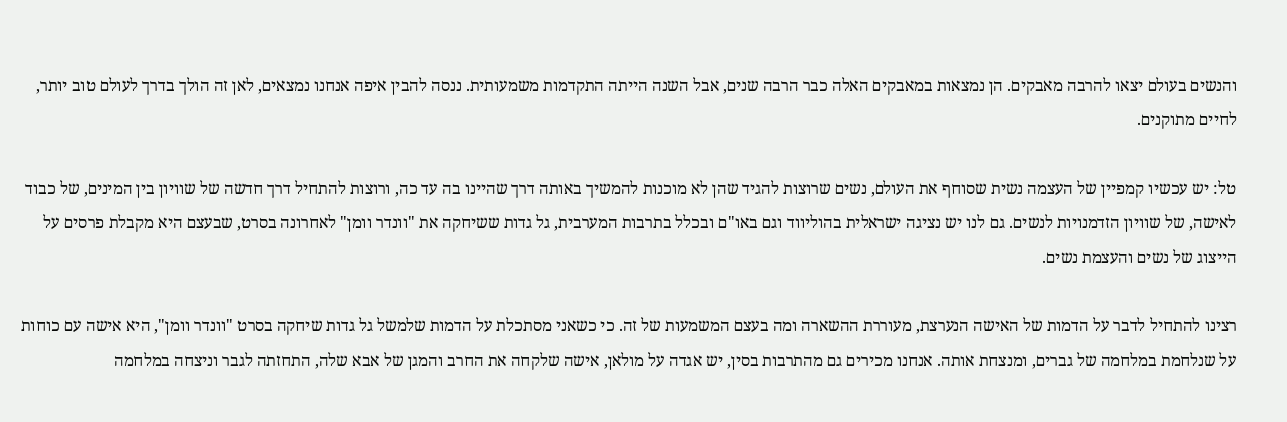והנשים בעולם יצאו להרבה מאבקים. הן נמצאות במאבקים האלה כבר הרבה שנים, אבל השנה הייתה התקדמות משמעותית. ננסה להבין איפה אנחנו נמצאים, לאן זה הולך בדרך לעולם טוב יותר, לחיים מתוקנים.

טל: יש עכשיו קמפיין של העצמה נשית שסוחף את העולם, נשים שרוצות להגיד שהן לא מוכנות להמשיך באותה דרך שהיינו בה עד כה, ורוצות להתחיל דרך חדשה של שוויון בין המינים, של כבוד לאישה, של שוויון הזדמנויות לנשים. גם לנו יש נציגה ישראלית בהוליווד וגם באו"ם ובכלל בתרבות המערבית, גל גדות ששיחקה את "וונדר וומן" לאחרונה בסרט, שבעצם היא מקבלת פרסים על הייצוג של נשים והעצמת נשים.

רצינו להתחיל לדבר על הדמות של האישה הנערצת, מעוררת ההשארה ומה בעצם המשמעות של זה. כי כשאני מסתכלת על הדמות שלמשל גל גדות שיחקה בסרט "וונדר וומן", היא אישה עם כוחות על שנלחמת במלחמה של גברים, ומנצחת אותה. אנחנו מכירים גם מהתרבות בסין, יש אגדה על מולאן, אישה שלקחה את החרב והמגן של אבא שלה, התחזתה לגבר וניצחה במלחמה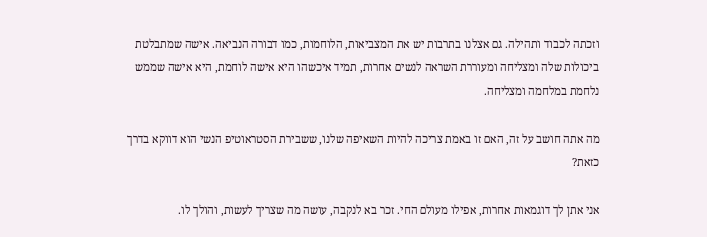וזכתה לכבוד ותהילה. גם אצלנו בתרבות יש את המצביאות, הלוחמות, כמו דבורה הנביאה. אישה שמתבלטת ביכולות שלה ומצליחה ומעוררת השראה לנשים אחרות, תמיד איכשהו היא אישה לוחמת, היא אישה שממש נלחמת במלחמה ומצליחה.

מה אתה חושב על זה, האם זו באמת צריכה להיות השאיפה שלנו, ששבירת הסטראוטיפ הנשי הוא דווקא בדרך כזאת?

אני אתן לך דוגמאות אחרות, אפילו מעולם החי. זכר בא לנקבה, עושה מה שצריך לעשות, והולך לו.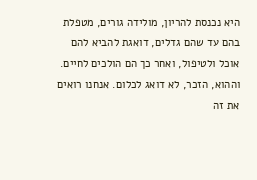היא נכנסת להריון, מולידה גורים, מטפלת בהם עד שהם גדלים, דואגת להביא להם אוכל ולטיפול, ואחר כך הם הולכים לחיים. וההוא, הזכר, לא דואג לכלום. אנחנו רואים את זה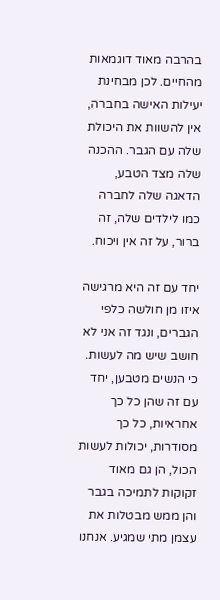בהרבה מאוד דוגמאות מהחיים. לכן מבחינת יעילות האישה בחברה, אין להשוות את היכולת שלה עם הגבר. ההכנה שלה מצד הטבע, הדאגה שלה לחברה כמו לילדים שלה, זה ברור, על זה אין ויכוח.

יחד עם זה היא מרגישה איזו מן חולשה כלפי הגברים, ונגד זה אני לא חושב שיש מה לעשות. כי הנשים מטבען, יחד עם זה שהן כל כך אחראיות, כל כך מסודרות, יכולות לעשות הכול, הן גם מאוד זקוקות לתמיכה בגבר והן ממש מבטלות את עצמן מתי שמגיע. אנחנו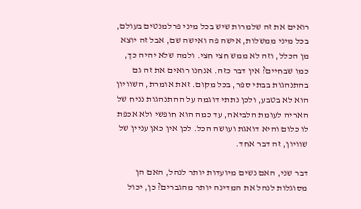רואים את זה שלמרות שיש בכל מיני פרלמנטים בעולם, בכל מיני ממשלות, אישה פה ואישה שם, אבל זה יוצא מן הכלל, וזה לא ממש חצי חצי. ולמה שלא יהיה כך, כמו שבחיים? אין דבר כזה. אנחנו רואים את זה גם בהתנהגות בבתי ספר, בכל מקום. זאת אומרת, השוויון הוא לא בטבע, ולכן נתתי דוגמה על ההתנהגות נניח של האריה לעומת הלביאה, עד כמה הוא חופשי ולא אכפת לו כלום והיא דואגת ועושה הכל. לכן אין כאן עניין של שוויון, זה דבר אחד.

דבר שני, האם נשים מיועדות יותר לנהל, האם הן מסוגלות לנהל את המדינה יותר מהגברים? כן, יכול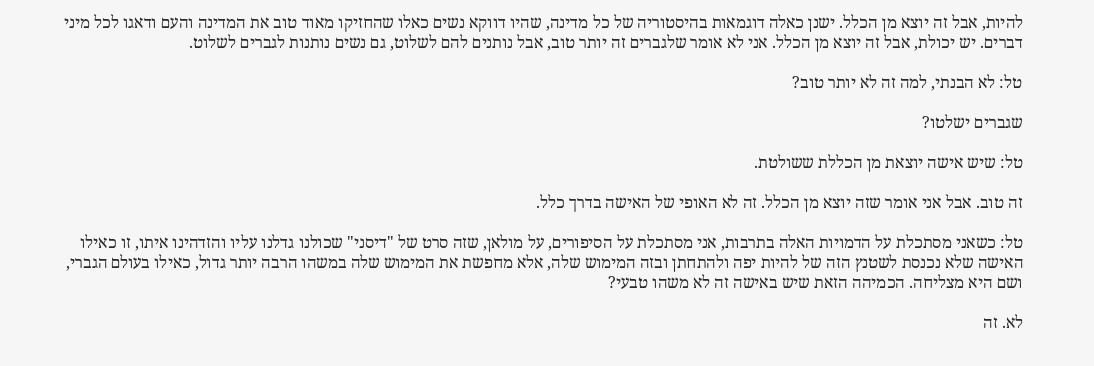להיות, אבל זה יוצא מן הכלל. ישנן כאלה דוגמאות בהיסטוריה של כל מדינה, שהיו דווקא נשים כאלו שהחזיקו מאוד טוב את המדינה והעם ודאגו לכל מיני דברים. יש יכולת, אבל זה יוצא מן הכלל. אני לא אומר שלגברים זה יותר טוב, אבל נותנים להם לשלוט, גם נשים נותנות לגברים לשלוט.

טל: לא הבנתי, למה זה לא יותר טוב?

שגברים ישלטו?

טל: שיש אישה יוצאת מן הכללת ששולטת.

זה טוב. אבל אני אומר שזה יוצא מן הכלל. זה לא האופי של האישה בדרך כלל.

טל: כשאני מסתכלת על הדמויות האלה בתרבות, אני מסתכלת על הסיפורים, על מולאן, שזה סרט של "דיסני" שכולנו גדלנו עליו והזדהינו איתו, זו כאילו האישה שלא נכנסת לשטנץ הזה של להיות יפה ולהתחתן ובזה המימוש שלה, אלא מחפשת את המימוש שלה במשהו הרבה יותר גדול, כאילו בעולם הגברי, ושם היא מצליחה. הכמיהה הזאת שיש באישה זה לא משהו טבעי?

לא. זה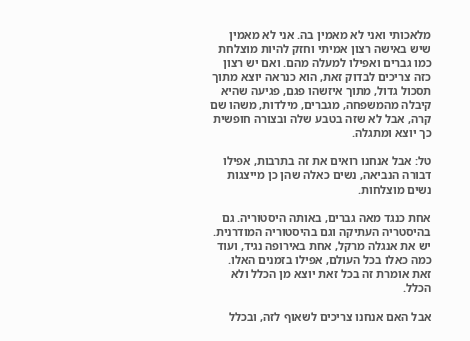מלאכותי ואני לא מאמין בה. אני לא מאמין שיש באישה רצון אמיתי וחזק להיות מוצלחת כמו גברים ואפילו למעלה מהם. ואם יש רצון כזה צריכים לבדוק זאת, הוא כנראה יוצא מתוך תסכול גדול, מתוך איזשהו פגם, פגיעה שהיא קיבלה מהמשפחה, מגברים, מילדות, משהו שם קרה, אבל לא שזה בטבע שלה ובצורה חופשית כך יוצא ומתגלה.

טל: אבל אנחנו רואים את זה בתרבות, אפילו דבורה הנביאה, נשים כאלה שהן כן מייצגות נשים מוצלחות.

אחת כנגד מאה גברים, באותה היסטוריה. גם בהיסטריה העתיקה וגם בהיסטוריה המודרנית. יש את אנגלה מרקל, אחת באירופה נגיד, ועוד כמה כאלו בכל העולם, אפילו בזמנים האלו. זאת אומרת זה בכל זאת יוצא מן הכלל ולא הכלל.

אבל האם אנחנו צריכים לשאוף לזה, ובכלל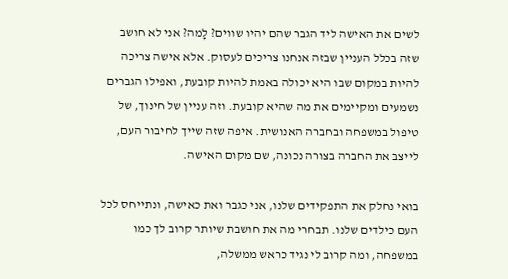לשים את האישה ליד הגבר שהם יהיו שווים? לָמה? אני לא חושב שזה בכלל העניין שבזה אנחנו צריכים לעסוק. אלא אישה צריכה להיות במקום שבו היא יכולה באמת להיות קובעת, ואפילו הגברים נשמעים ומקיימים את מה שהיא קובעת. וזה עניין של חינוך, של טיפול במשפחה ובחברה האנושית. איפה שזה שייך לחיבור העם, לייצב את החברה בצורה נכונה, שם מקום האישה.

בואי נחלק את התפקידים שלנו, אני כגבר ואת כאישה, ונתייחס לכל העם כילדים שלנו. תבחרי מה את חושבת שיותר קרוב לך כמו במשפחה, ומה קרוב לי נגיד כראש ממשלה,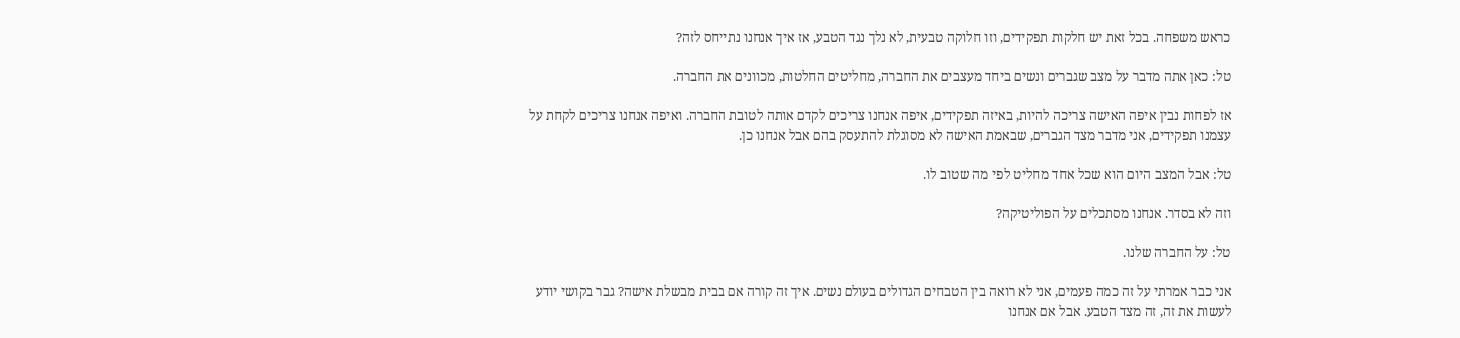כראש משפחה. בכל זאת יש חלקות תפקידים, וזו חלוקה טבעית, לא נלך נגד הטבע, אז איך אנחנו נתייחס לזה?

טל: כאן אתה מדבר על מצב שגברים ונשים ביחד מעצבים את החברה, מחליטים החלטות, מכוונים את החברה.

אז לפחות נבין איפה האישה צריכה להיות, באיזה תפקידים, איפה אנחנו צריכים לקדם אותה לטובת החברה. ואיפה אנחנו צריכים לקחת על עצמנו תפקידים, אני מדבר מצד הגברים, שבאמת האישה לא מסוגלת להתעסק בהם אבל אנחנו כן.

טל: אבל המצב היום הוא שכל אחד מחליט לפי מה שטוב לו.

וזה לא בסדר. אנחנו מסתכלים על הפוליטיקה?

טל: על החברה שלנו.

אני כבר אמרתי על זה כמה פעמים, אני לא רואה בין הטבחים הגדולים בעולם נשים. איך זה קורה אם בבית מבשלת אישה? גבר בקושי יודע לעשות את זה, זה מצד הטבע. אבל אם אנחנו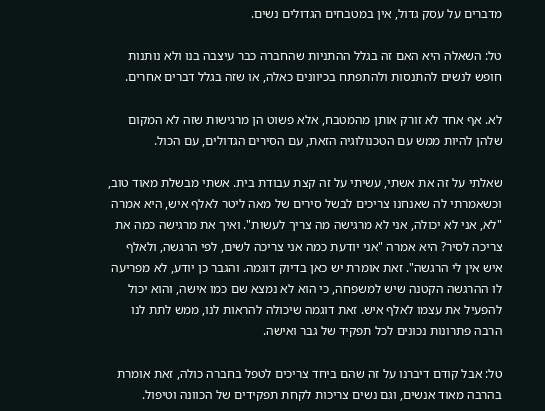מדברים על עסק גדול, אין במטבחים הגדולים נשים.

טל: השאלה היא האם זה בגלל ההתניות שהחברה כבר עיצבה בנו ולא נותנות חופש לנשים להתנסות ולהתפתח בכיוונים כאלה, או שזה בגלל דברים אחרים.

לא. אף אחד לא זורק אותן מהמטבח, אלא פשוט הן מרגישות שזה לא המקום שלהן להיות ממש עם הטכנולוגיה הזאת, עם הסירים הגדולים, עם הכול.

שאלתי על זה את אשתי, עשיתי על זה קצת עבודת בית. אשתי מבשלת מאוד טוב, וכשאמרתי לה שאנחנו צריכים לבשל סירים של מאה ליטר לאלף איש, היא אמרה "לא, אני לא יכולה, אני לא מרגישה מה צריך לעשות". ואיך את מרגישה כמה את צריכה לסיר? היא אמרה "אני יודעת כמה אני צריכה לשים, לפי הרגשה, ולאלף איש אין לי הרגשה". זאת אומרת יש כאן בדיוק דוגמה. והגבר כן יודע, לא מפריעה לו ההרגשה הקטנה שיש למשפחה, כי הוא לא נמצא שם כמו אישה, והוא יכול להפעיל את עצמו לאלף איש. זאת דוגמה שיכולה להראות לנו, ממש לתת לנו הרבה פתרונות נכונים לכל תפקיד של גבר ואישה.

טל: אבל קודם דיברנו על זה שהם ביחד צריכים לטפל בחברה כולה, זאת אומרת בהרבה מאוד אנשים, וגם נשים צריכות לקחת תפקידים של הכוונה וטיפול.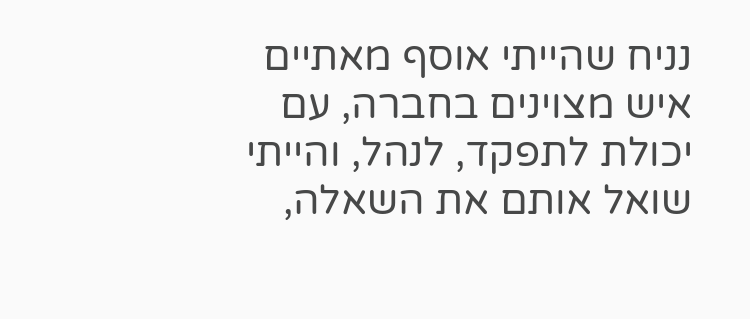נניח שהייתי אוסף מאתיים איש מצוינים בחברה, עם יכולת לתפקד, לנהל, והייתי שואל אותם את השאלה,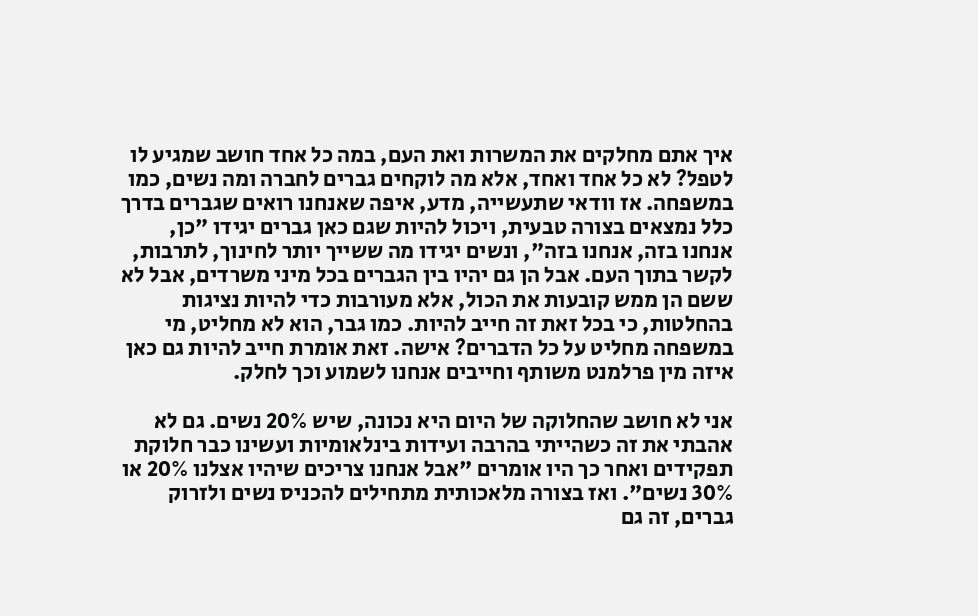איך אתם מחלקים את המשרות ואת העם, במה כל אחד חושב שמגיע לו לטפל? לא כל אחד ואחד, אלא מה לוקחים גברים לחברה ומה נשים, כמו במשפחה. אז וודאי שתעשייה, מדע, איפה שאנחנו רואים שגברים בדרך כלל נמצאים בצורה טבעית, ויכול להיות שגם כאן גברים יגידו "כן, אנחנו בזה, אנחנו בזה", ונשים יגידו מה ששייך יותר לחינוך, לתרבות, לקשר בתוך העם. אבל הן גם יהיו בין הגברים בכל מיני משרדים, אבל לא ששם הן ממש קובעות את הכול, אלא מעורבות כדי להיות נציגות בהחלטות, כי בכל זאת זה חייב להיות. כמו גבר, הוא לא מחליט, מי במשפחה מחליט על כל הדברים? אישה. זאת אומרת חייב להיות גם כאן איזה מין פרלמנט משותף וחייבים אנחנו לשמוע וכך לחלק.

אני לא חושב שהחלוקה של היום היא נכונה, שיש 20% נשים. גם לא אהבתי את זה כשהייתי בהרבה ועידות בינלאומיות ועשינו כבר חלוקת תפקידים ואחר כך היו אומרים "אבל אנחנו צריכים שיהיו אצלנו 20% או 30% נשים". ואז בצורה מלאכותית מתחילים להכניס נשים ולזרוק גברים, זה גם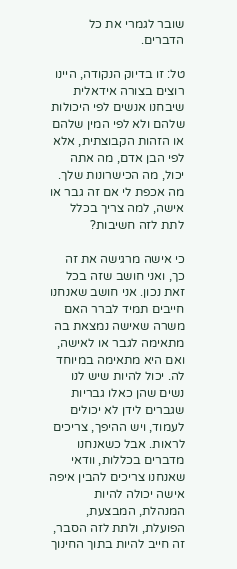שובר לגמרי את כל הדברים.

טל: זו בדיוק הנקודה, היינו רוצים בצורה אידאלית שיבחנו אנשים לפי היכולות שלהם ולא לפי המין שלהם או הזהות הקבוצתית, אלא לפי הבן אדם, מה אתה יכול, מה הכישרונות שלך. מה אכפת לי אם זה גבר או אישה, למה צריך בכלל לתת לזה חשיבות?

כי אישה מרגישה את זה כך, ואני חושב שזה בכל זאת נכון. אני חושב שאנחנו חייבים תמיד לברר האם משרה שאישה נמצאת בה מתאימה לגבר או לאישה, ואם היא מתאימה במיוחד לה. יכול להיות שיש לנו נשים שהן כאלו גבריות שגברים לידן לא יכולים לעמוד, ויש ההיפך, צריכים לראות. אבל כשאנחנו מדברים בכללות, וודאי שאנחנו צריכים להבין איפה אישה יכולה להיות המנהלת, המבצעת, הפועלת, ולתת לזה הסבר, זה חייב להיות בתוך החינוך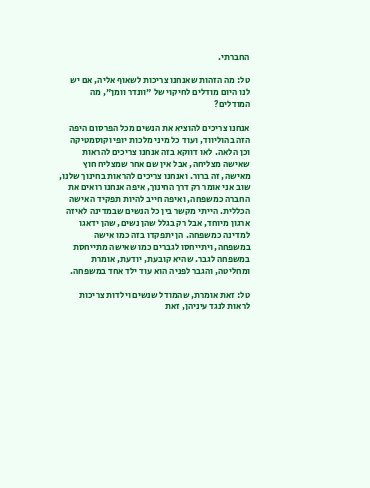החברתי.

טל: מה הזהות שאנחנו צריכות לשאוף אליה, אם יש לנו היום מודלים לחיקוי של "וונדר וומן", מה המודלים?

אנחנו צריכים להוציא את הנשים מכל הפרסום היפה הזה בהוליווד, ועוד כל מיני מלכות יופי וקוסמטיקה וכן הלאה. לאו דווקא בזה אנחנו צריכים להראות שאישה מצליחה, אבל אין שם אחר שמצליח חוץ מאישה, זה ברור. ואנחנו צריכים להראות בחינוך שלנו, שוב אני אומר רק דרך החינוך, איפה אנחנו רואים את החברה כמשפחה, ואיפה חייב להיות תפקיד האישה הכללית. הייתי מקשר בין כל הנשים שבמדינה לאיזה ארגון מיוחד, אבל רק בגלל שהן נשים, שהן ידאגו למדינה כמשפחה. הן יתפקדו בזה כמו אישה במשפחה, ויתייחסו לגברים כמו שאישה מתייחסת במשפחה לגבר. שהיא קובעת, יודעת, אומרת ומחליטה, והגבר לפניה הוא עוד ילד אחד במשפחה.

טל: זאת אומרת, שהמודל שנשים וילדות צריכות לראות לנגד עיניהן, זאת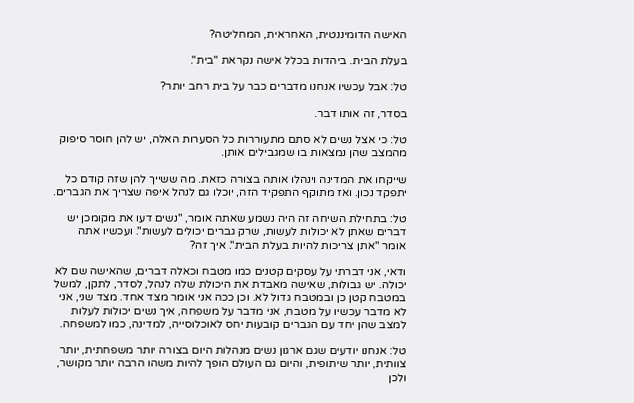האישה הדומיננטית, האחראית, המחליטה?

בעלת הבית. ביהדות בכלל אישה נקראת "בית".

טל: אבל עכשיו אנחנו מדברים כבר על בית רחב יותר?

בסדר, זה אותו דבר.

טל: כי אצל נשים לא סתם מתעוררות כל הסערות האלה, יש להן חוסר סיפוק מהמצב שהן נמצאות בו שמגבילים אותן.

שייקחו את המדינה וינהלו אותה בצורה כזאת. מה ששייך להן שזה קודם כל יתפקד נכון. ואז מתוקף התפקיד הזה, יוכלו גם לנהל איפה שצריך את הגברים.

טל: בתחילת השיחה זה היה נשמע שאתה אומר, "נשים דעו את מקומכן יש דברים שאתן לא יכולות לעשות, שרק גברים יכולים לעשות". ועכשיו אתה אומר "אתן צריכות להיות בעלת הבית". איך זה?

ודאי, אני דברתי על עסקים קטנים כמו מטבח וכאלה דברים, שהאישה שם לא יכולה. יש גבולות, שאישה מאבדת את היכולת שלה לנהל, לסדר, לתקן, למשל במטבח קטן כן ובמטבח גדול לא. וכן ככה אני אומר מצד אחד. מצד שני, אני לא מדבר עכשיו על מטבח, אני מדבר על משפחה, איך נשים יכולות לעלות למצב שהן יחד עם הגברים קובעות יחס לאוכלוסייה, למדינה, כמו למשפחה.

טל: אנחנו יודעים שגם ארגון נשים מנהלות היום בצורה יותר משפחתית, יותר צוותית, יותר שיתופית, והיום גם העולם הופך להיות משהו הרבה יותר מקושר, ולכן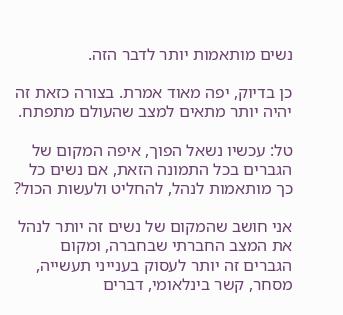נשים מותאמות יותר לדבר הזה.

כן בדיוק, יפה מאוד אמרת. בצורה כזאת זה יהיה יותר מתאים למצב שהעולם מתפתח.

טל: עכשיו נשאל הפוך, איפה המקום של הגברים בכל התמונה הזאת, אם נשים כל כך מותאמות לנהל, להחליט ולעשות הכול?

אני חושב שהמקום של נשים זה יותר לנהל את המצב החברתי שבחברה, ומקום הגברים זה יותר לעסוק בענייני תעשייה, מסחר, קשר בינלאומי, דברים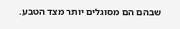שבהם הם מסוגלים יותר מצד הטבע.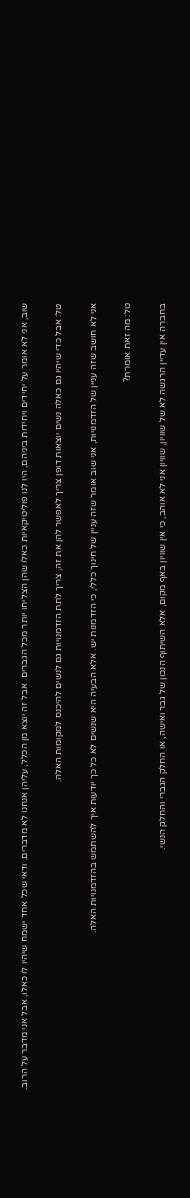שוב, אני לא אומר על יחידים ויחידות ביניהם, היו לנו פוליטיקאיות כאלו שהן הצליחו יותר מכל הגברים. אבל זה יוצא מן הכלל, עליהן אנחנו לא מדברים. ודאי שכל אחד ישמח שיהיו לו כאלו, אבל אני מדבר על הרוב.

טל: אבל כדי שיהיו גם כאלה נשים יוצאות דופן צריך לאפשר להן את זה, צריך לתת הזדמנויות גם לנשים להיכנס למקומות האלה.

אני לא חושב שזה עניין של הזדמנויות, אני שוב אומר שזה עניין של חינוך כללי, כי הזדמנות יש. אלא הבעיה היא שנשים לא כל כך יודעות איך להשתמש בהזדמנויות האלה.

טל: מה זאת אומרת?

בחברה אין עדיין הרגשה לא של שוויון, שוויון אני לא אוהב, כי אין שוויון באף מקום, אלא השיתוף הנכון של גבר ואישה, או החלק הגברי והחלק הנשי.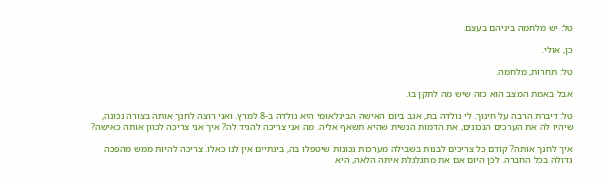טל: יש מלחמה ביניהם בעצם.

כן, אולי.

טל: תחרות, מלחמה.

אבל באמת המצב הוא כזה שיש מה לתקן בו.

טל: דיברת הרבה על חינוך. לי נולדה בת, אגב ביום האישה הבינלאומי היא נולדה ב-8 למרץ. ואני רוצה לחנך אותה בצורה נכונה, שיהיו לה את הערכים הנכונים, את הדמות הנשית שהיא תשאף אליה. מה אני צריכה להגיד לה? איך אני צריכה לכוון אותה כאישה?

איך לחנך אותה? קודם כל צריכים לבנות בשבילה מערכות נכונות שיטפלו בה, בינתיים אין לנו כאלו. צריכה להיות ממש מהפכה גדולה בכל החברה. לכן היום אם את מתגלגלת איתה הלאה, היא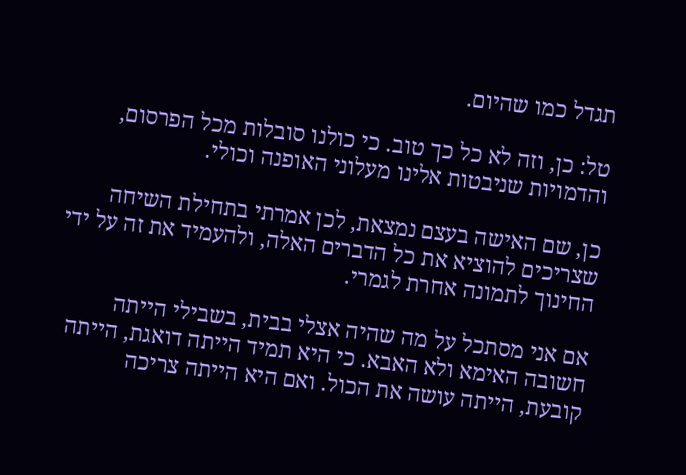תגדל כמו שהיום.

טל: כן, וזה לא כל כך טוב. כי כולנו סובלות מכל הפרסום, והדמויות שניבטות אלינו מעלוני האופנה וכולי.

כן, שם האישה בעצם נמצאת, לכן אמרתי בתחילת השיחה שצריכים להוציא את כל הדברים האלה, ולהעמיד את זה על ידי החינוך לתמונה אחרת לגמרי.

אם אני מסתכל על מה שהיה אצלי בבית, בשבילי הייתה חשובה האימא ולא האבא. כי היא תמיד הייתה דואגת, הייתה קובעת, הייתה עושה את הכול. ואם היא הייתה צריכה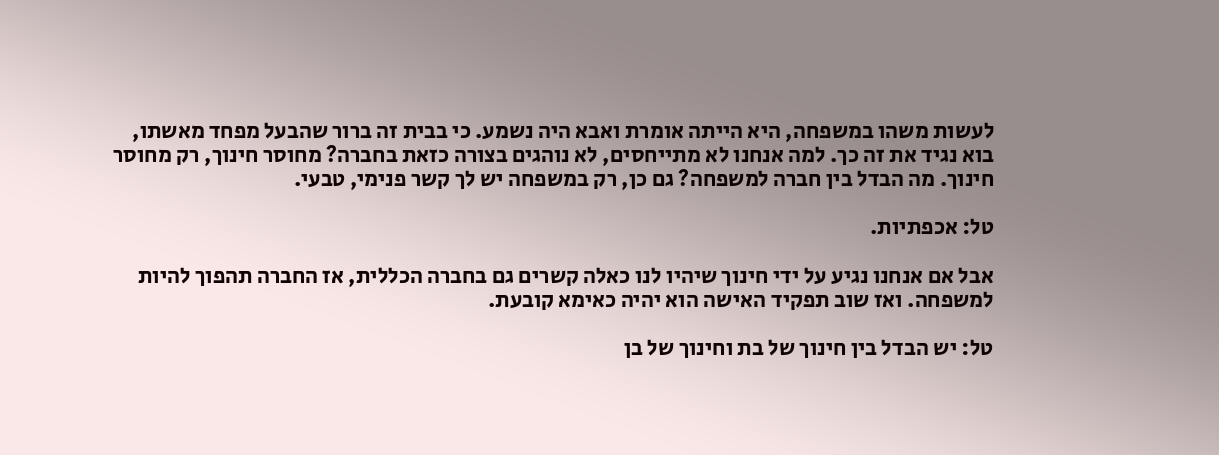לעשות משהו במשפחה, היא הייתה אומרת ואבא היה נשמע. כי בבית זה ברור שהבעל מפחד מאשתו, בוא נגיד את זה כך. למה אנחנו לא מתייחסים, לא נוהגים בצורה כזאת בחברה? מחוסר חינוך, רק מחוסר חינוך. מה הבדל בין חברה למשפחה? גם כן, רק במשפחה יש לך קשר פנימי, טבעי.

טל: אכפתיות.

אבל אם אנחנו נגיע על ידי חינוך שיהיו לנו כאלה קשרים גם בחברה הכללית, אז החברה תהפוך להיות למשפחה. ואז שוב תפקיד האישה הוא יהיה כאימא קובעת.

טל: יש הבדל בין חינוך של בת וחינוך של בן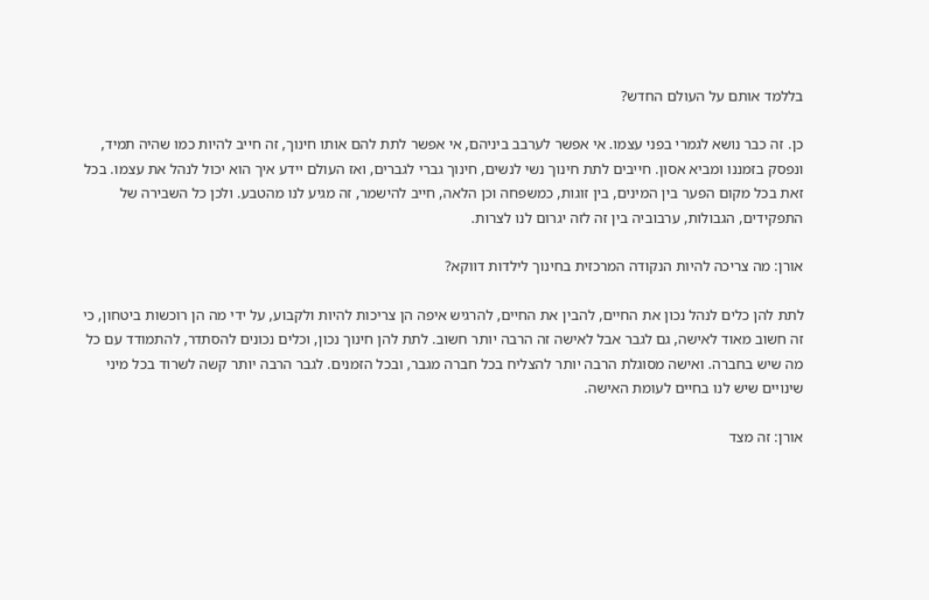בללמד אותם על העולם החדש?

כן. זה כבר נושא לגמרי בפני עצמו. אי אפשר לערבב ביניהם, אי אפשר לתת להם אותו חינוך, זה חייב להיות כמו שהיה תמיד, ונפסק בזמננו ומביא אסון. חייבים לתת חינוך נשי לנשים, חינוך גברי לגברים, ואז העולם יידע איך הוא יכול לנהל את עצמו. בכל זאת בכל מקום הפער בין המינים, בין זוגות, כמשפחה וכן הלאה, חייב להישמר, זה מגיע לנו מהטבע. ולכן כל השבירה של התפקידים, הגבולות, ערבוביה בין זה לזה יגרום לנו לצרות.

אורן: מה צריכה להיות הנקודה המרכזית בחינוך לילדות דווקא?

לתת להן כלים לנהל נכון את החיים, להבין את החיים, להרגיש איפה הן צריכות להיות ולקבוע, על ידי מה הן רוכשות ביטחון, כי זה חשוב מאוד לאישה, גם לגבר אבל לאישה זה הרבה יותר חשוב. לתת להן חינוך נכון, וכלים נכונים להסתדר, להתמודד עם כל מה שיש בחברה. ואישה מסוגלת הרבה יותר להצליח בכל חברה מגבר, ובכל הזמנים. לגבר הרבה יותר קשה לשרוד בכל מיני שינויים שיש לנו בחיים לעומת האישה.

אורן: זה מצד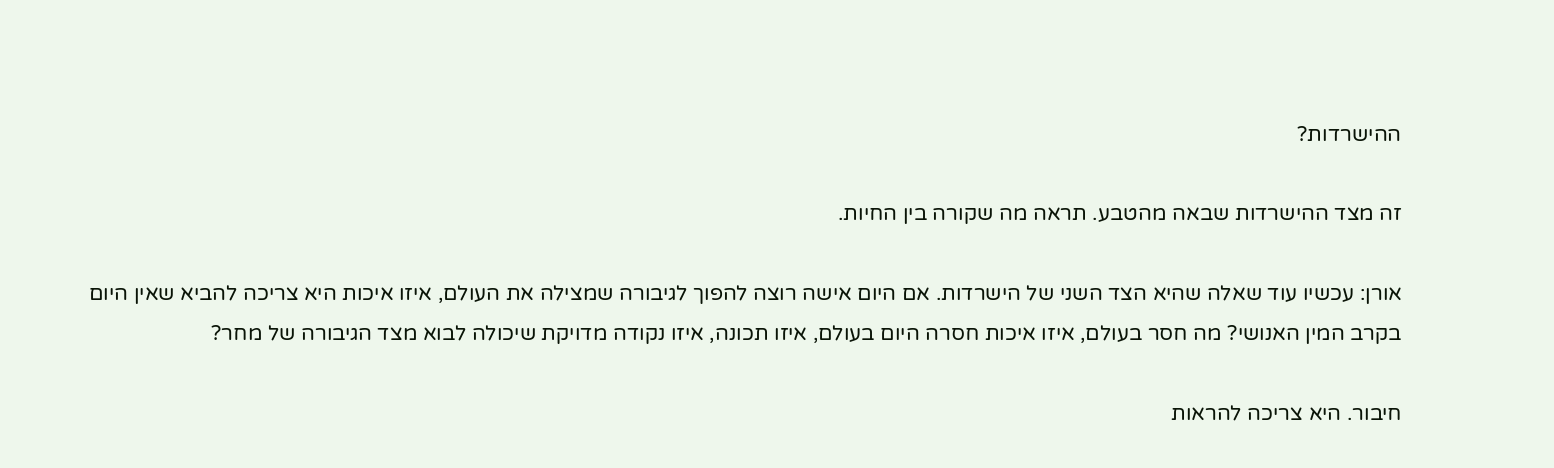ההישרדות?

זה מצד ההישרדות שבאה מהטבע. תראה מה שקורה בין החיות.

אורן: עכשיו עוד שאלה שהיא הצד השני של הישרדות. אם היום אישה רוצה להפוך לגיבורה שמצילה את העולם, איזו איכות היא צריכה להביא שאין היום בקרב המין האנושי? מה חסר בעולם, איזו איכות חסרה היום בעולם, איזו תכונה, איזו נקודה מדויקת שיכולה לבוא מצד הגיבורה של מחר?

חיבור. היא צריכה להראות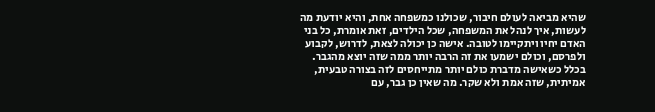שהיא מביאה לעולם חיבור, שכולנו כמשפחה אחת, והיא יודעת מה לעשות, איך לנהל את המשפחה, שכל הילדים, זאת אומרת, כל בני האדם יחיו ויתקיימו לטובה. אישה כן יכולה לצאת, לדרוש, לקבוע ולפרסם, וכולם ישמעו את זה הרבה יותר ממה שזה יוצא מהגבר. בכלל כשאישה מדברת כולם יותר מתייחסים לזה בצורה טבעית, אמיתית, שזה אמת ולא שקר. מה שאין כן גבר, עם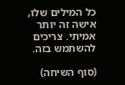כל המילים שלו, אישה זה יותר אמיתי. צריכים להשתמש בזה.

(סוף השיחה)